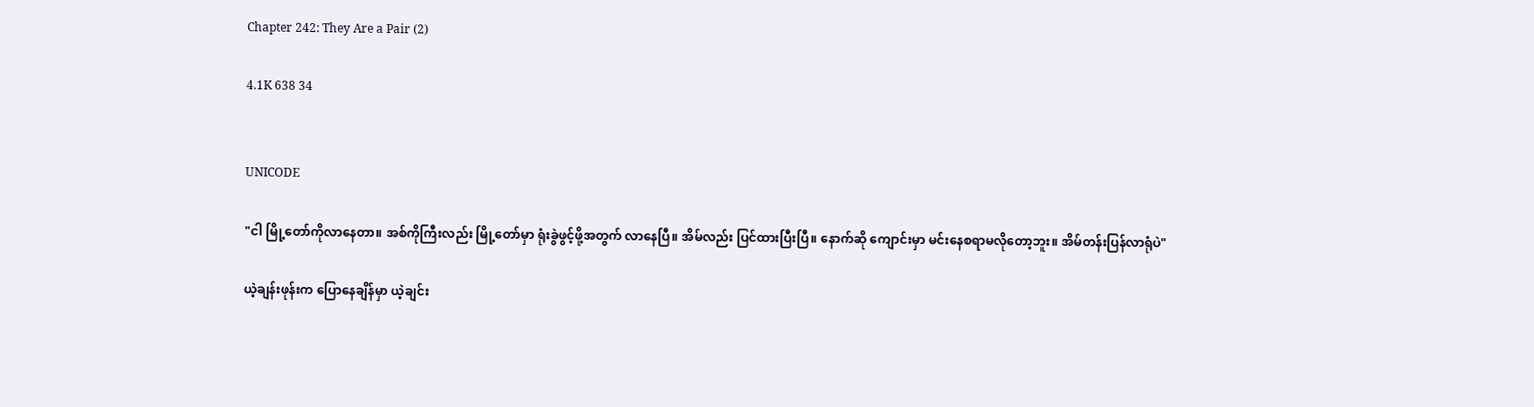Chapter 242: They Are a Pair (2)

4.1K 638 34


UNICODE

"ငါ မြို့တော်ကိုလာနေတာ။ အစ်ကိုကြီးလည်း မြို့တော်မှာ ရုံးခွဲဖွင့်ဖို့အတွက် လာနေပြီ။ အိမ်လည်း ပြင်ထားပြီးပြီ။ နောက်ဆို ကျောင်းမှာ မင်းနေစရာမလိုတော့ဘူး။ အိမ်တန်းပြန်လာရုံပဲ"

ယဲ့ချန်းဖုန်းက ပြောနေချိန်မှာ ယဲ့ချင်း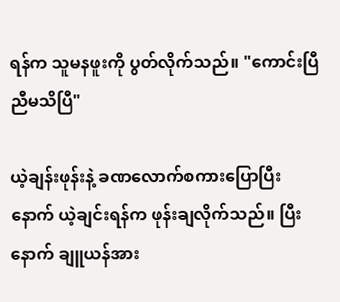ရန်က သူမနဖူးကို ပွတ်လိုက်သည်။ "ကောင်းပြီ ညီမသိပြီ"

ယဲ့ချန်းဖုန်းနဲ့ ခဏလောက်စကားပြောပြီးနောက် ယဲ့ချင်းရန်က ဖုန်းချလိုက်သည်။ ပြီးနောက် ချူယန်အား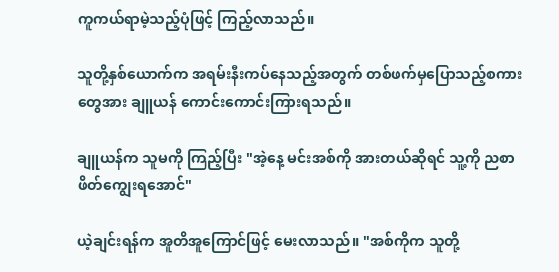ကူကယ်ရာမဲ့သည့်ပုံဖြင့် ကြည့်လာသည်။

သူတို့နှစ်ယောက်က အရမ်းနီးကပ်နေသည့်အတွက် တစ်ဖက်မှပြောသည့်စကားတွေအား ချူယန် ကောင်းကောင်းကြားရသည်။

ချူယန်က သူမကို ကြည့်ပြီး "အဲ့နေ့ မင်းအစ်ကို အားတယ်ဆိုရင် သူ့ကို ညစာဖိတ်ကျွေးရအောင်"

ယဲ့ချင်းရန်က အူတိအူကြောင်ဖြင့် မေးလာသည်။ "အစ်ကိုက သူတို့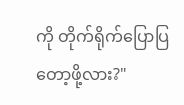ကို တိုက်ရိုက်ပြောပြတော့ဖို့လား?"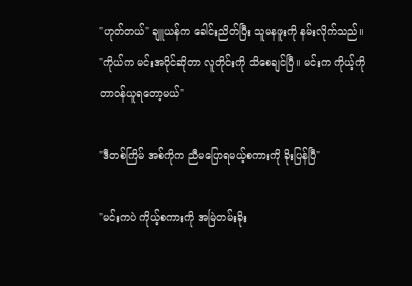"ဟုတ်တယ်" ချူယန်က ခေါင်းညိတ်ပြီး သူမနဖူးကို နမ်းလိုက်သည်။ "ကိုယ်က မင်းအပိုင်ဆိုတာ လူတိုင်းကို သိစေချင်ပြီ။ မင်းက ကိုယ့်ကို တာဝန်ယူရတော့မယ်"

"ဒီတစ်ကြိမ် အစ်ကိုက ညီမပြောရမယ့်စကားကို ခိုးပြန်ပြီ"

"မင်းကပဲ ကိုယ့်စကားကို အမြဲတမ်းခိုး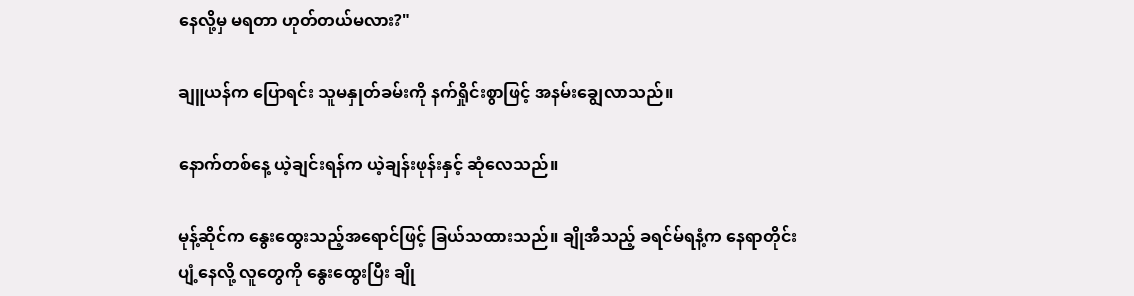နေလို့မှ မရတာ ဟုတ်တယ်မလား?"

ချူယန်က ပြောရင်း သူမနှုတ်ခမ်းကို နက်ရှိုင်းစွာဖြင့် အနမ်းချွေလာသည်။

နောက်တစ်နေ့ ယဲ့ချင်းရန်က ယဲ့ချန်းဖုန်းနှင့် ဆုံလေသည်။

မုန့်ဆိုင်က နွေးထွေးသည့်အရောင်ဖြင့် ခြယ်သထားသည်။ ချိုအီသည့် ခရင်မ်ရနံ့က နေရာတိုင်းပျံ့နေလို့ လူတွေကို နွေးထွေးပြီး ချို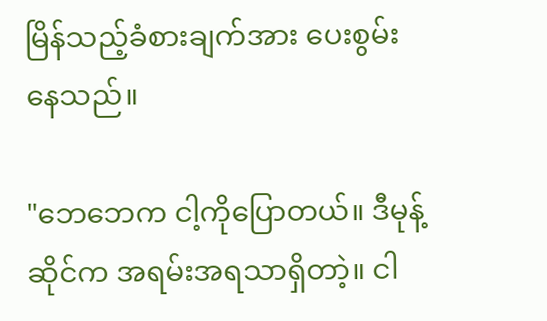မြိန်သည့်ခံစားချက်အား ပေးစွမ်းနေသည်။

"ဘေဘေက ငါ့ကိုပြောတယ်။ ဒီမုန့်ဆိုင်က အရမ်းအရသာရှိတာဲ့။ ငါ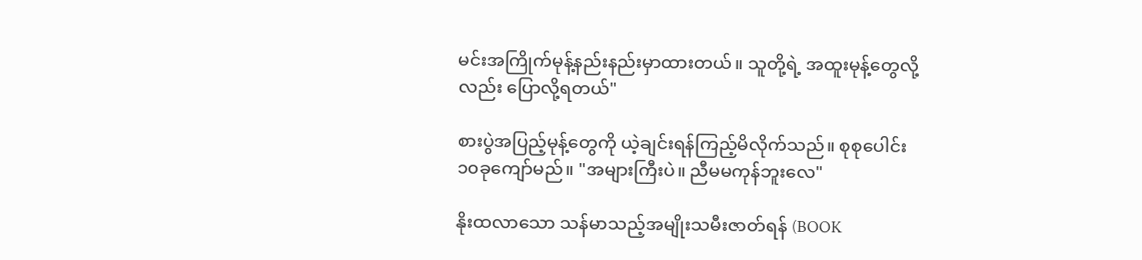မင်းအကြိုက်မုန့်နည်းနည်းမှာထားတယ်။ သူတို့ရဲ့ အထူးမုန့်တွေလို့လည်း ပြောလို့ရတယ်"

စားပွဲအပြည့်မုန့်တွေကို ယဲ့ချင်းရန်ကြည့်မိလိုက်သည်။ စုစုပေါင်း ၁၀ခုကျော်မည်။ "အများကြီးပဲ။ ညီမမကုန်ဘူးလေ"

နိုးထလာသော သန်မာသည့်အမျိုးသမီးဇာတ်ရန် (BOOK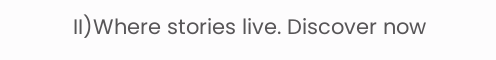II)Where stories live. Discover now